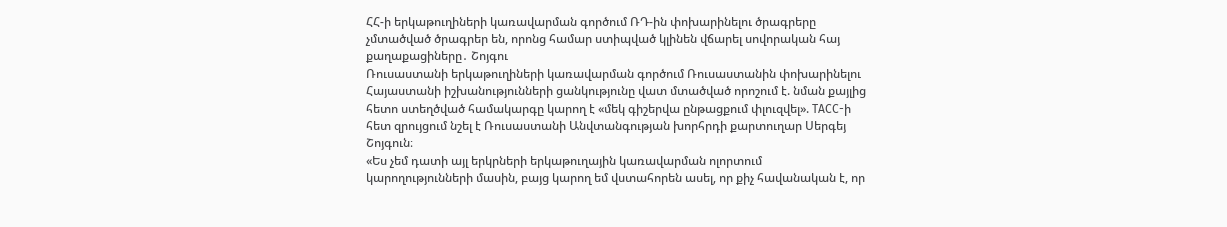ՀՀ-ի երկաթուղիների կառավարման գործում ՌԴ-ին փոխարինելու ծրագրերը չմտածված ծրագրեր են, որոնց համար ստիպված կլինեն վճարել սովորական հայ քաղաքացիները․ Շոյգու
Ռուսաստանի երկաթուղիների կառավարման գործում Ռուսաստանին փոխարինելու Հայաստանի իշխանությունների ցանկությունը վատ մտածված որոշում է. նման քայլից հետո ստեղծված համակարգը կարող է «մեկ գիշերվա ընթացքում փլուզվել». ТАСС-ի հետ զրույցում նշել է Ռուսաստանի Անվտանգության խորհրդի քարտուղար Սերգեյ Շոյգուն։
«Ես չեմ դատի այլ երկրների երկաթուղային կառավարման ոլորտում կարողությունների մասին, բայց կարող եմ վստահորեն ասել, որ քիչ հավանական է, որ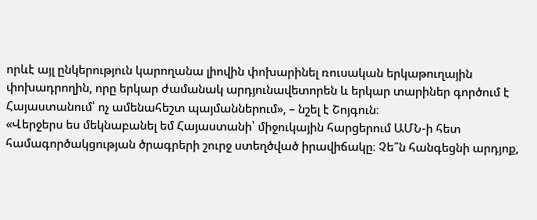որևէ այլ ընկերություն կարողանա լիովին փոխարինել ռուսական երկաթուղային փոխադրողին, որը երկար ժամանակ արդյունավետորեն և երկար տարիներ գործում է Հայաստանում՝ ոչ ամենահեշտ պայմաններում», – նշել է Շոյգուն։
«Վերջերս ես մեկնաբանել եմ Հայաստանի՝ միջուկային հարցերում ԱՄՆ-ի հետ համագործակցության ծրագրերի շուրջ ստեղծված իրավիճակը։ Չե՞ն հանգեցնի արդյոք,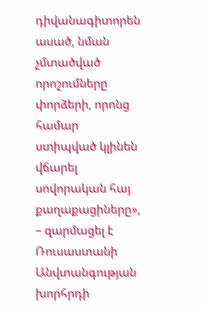դիվանագիտորեն ասած, նման չմտածված որոշումները փորձերի, որոնց համար ստիպված կլինեն վճարել սովորական հայ քաղաքացիները», – զարմացել է Ռուսաստանի Անվտանգության խորհրդի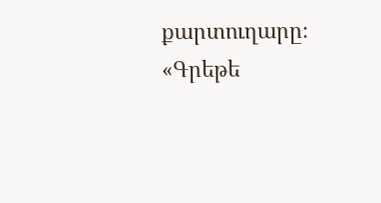քարտուղարը։
«Գրեթե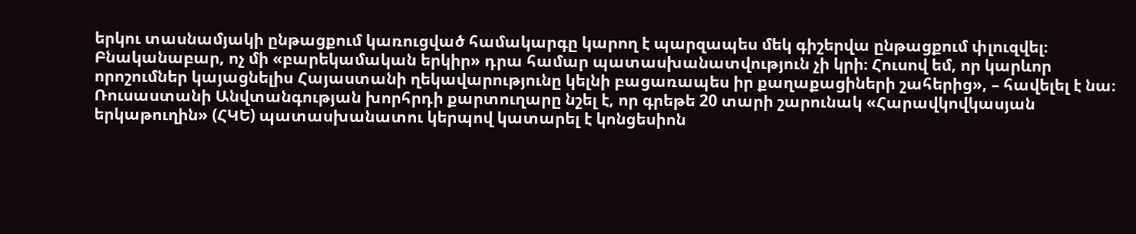երկու տասնամյակի ընթացքում կառուցված համակարգը կարող է պարզապես մեկ գիշերվա ընթացքում փլուզվել։ Բնականաբար, ոչ մի «բարեկամական երկիր» դրա համար պատասխանատվություն չի կրի։ Հուսով եմ, որ կարևոր որոշումներ կայացնելիս Հայաստանի ղեկավարությունը կելնի բացառապես իր քաղաքացիների շահերից», – հավելել է նա։
Ռուսաստանի Անվտանգության խորհրդի քարտուղարը նշել է, որ գրեթե 20 տարի շարունակ «Հարավկովկասյան երկաթուղին» (ՀԿԵ) պատասխանատու կերպով կատարել է կոնցեսիոն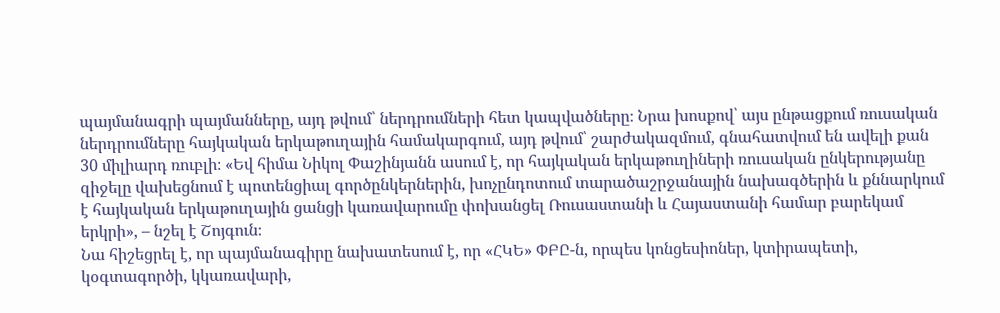պայմանագրի պայմանները, այդ թվում՝ ներդրումների հետ կապվածները։ Նրա խոսքով՝ այս ընթացքում ռուսական ներդրումները հայկական երկաթուղային համակարգում, այդ թվում՝ շարժակազմում, գնահատվում են ավելի քան 30 միլիարդ ռուբլի։ «Եվ հիմա Նիկոլ Փաշինյանն ասում է, որ հայկական երկաթուղիների ռուսական ընկերությանը զիջելը վախեցնում է պոտենցիալ գործընկերներին, խոչընդոտում տարածաշրջանային նախագծերին և քննարկում է հայկական երկաթուղային ցանցի կառավարումը փոխանցել Ռուսաստանի և Հայաստանի համար բարեկամ երկրի», – նշել է Շոյգուն։
Նա հիշեցրել է, որ պայմանագիրը նախատեսում է, որ «ՀԿԵ» ՓԲԸ-ն, որպես կոնցեսիոներ, կտիրապետի, կօգտագործի, կկառավարի,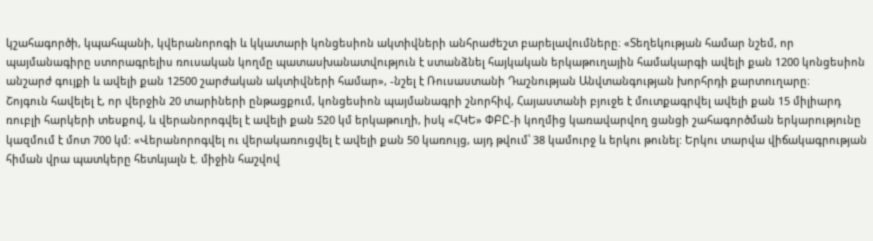կշահագործի, կպահպանի, կվերանորոգի և կկատարի կոնցեսիոն ակտիվների անհրաժեշտ բարելավումները։ «Տեղեկության համար նշեմ, որ պայմանագիրը ստորագրելիս ռուսական կողմը պատասխանատվություն է ստանձնել հայկական երկաթուղային համակարգի ավելի քան 1200 կոնցեսիոն անշարժ գույքի և ավելի քան 12500 շարժական ակտիվների համար», -նշել է Ռուսաստանի Դաշնության Անվտանգության խորհրդի քարտուղարը։
Շոյգուն հավելել է, որ վերջին 20 տարիների ընթացքում, կոնցեսիոն պայմանագրի շնորհիվ, Հայաստանի բյուջե է մուտքագրվել ավելի քան 15 միլիարդ ռուբլի հարկերի տեսքով, և վերանորոգվել է ավելի քան 520 կմ երկաթուղի, իսկ «ՀԿԵ» ՓԲԸ-ի կողմից կառավարվող ցանցի շահագործման երկարությունը կազմում է մոտ 700 կմ: «Վերանորոգվել ու վերակառուցվել է ավելի քան 50 կառույց, այդ թվում՝ 38 կամուրջ և երկու թունել: Երկու տարվա վիճակագրության հիման վրա պատկերը հետևյալն է. միջին հաշվով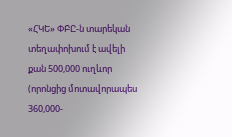«ՀԿԵ» ՓԲԸ-ն տարեկան տեղափոխում է ավելի քան 500,000 ուղևոր (որոնցից մոտավորապես 360,000-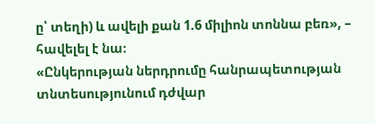ը՝ տեղի) և ավելի քան 1.6 միլիոն տոննա բեռ», – հավելել է նա։
«Ընկերության ներդրումը հանրապետության տնտեսությունում դժվար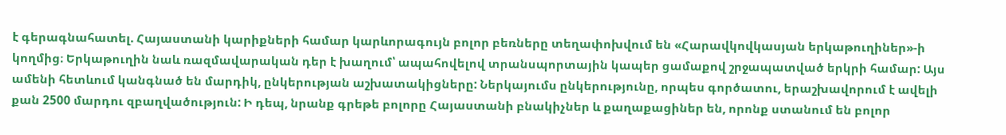է գերագնահատել. Հայաստանի կարիքների համար կարևորագույն բոլոր բեռները տեղափոխվում են «Հարավկովկասյան երկաթուղիներ»-ի կողմից։ Երկաթուղին նաև ռազմավարական դեր է խաղում՝ ապահովելով տրանսպորտային կապեր ցամաքով շրջապատված երկրի համար: Այս ամենի հետևում կանգնած են մարդիկ, ընկերության աշխատակիցները: Ներկայումս ընկերությունը, որպես գործատու, երաշխավորում է ավելի քան 2500 մարդու զբաղվածություն: Ի դեպ, նրանք գրեթե բոլորը Հայաստանի բնակիչներ և քաղաքացիներ են, որոնք ստանում են բոլոր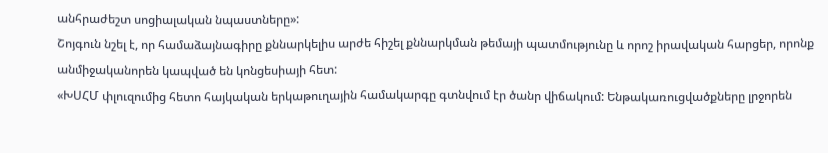անհրաժեշտ սոցիալական նպաստները»:
Շոյգուն նշել է, որ համաձայնագիրը քննարկելիս արժե հիշել քննարկման թեմայի պատմությունը և որոշ իրավական հարցեր, որոնք անմիջականորեն կապված են կոնցեսիայի հետ:
«ԽՍՀՄ փլուզումից հետո հայկական երկաթուղային համակարգը գտնվում էր ծանր վիճակում: Ենթակառուցվածքները լրջորեն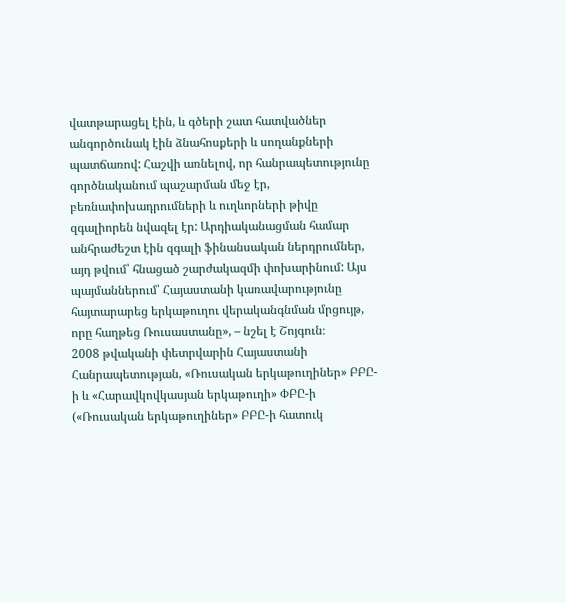վատթարացել էին, և գծերի շատ հատվածներ անգործունակ էին ձնահոսքերի և սողանքների պատճառով: Հաշվի առնելով, որ հանրապետությունը գործնականում պաշարման մեջ էր, բեռնափոխադրումների և ուղևորների թիվը զգալիորեն նվազել էր: Արդիականացման համար անհրաժեշտ էին զգալի ֆինանսական ներդրումներ, այդ թվում՝ հնացած շարժակազմի փոխարինում: Այս պայմաններում՝ Հայաստանի կառավարությունը հայտարարեց երկաթուղու վերականգնման մրցույթ, որը հաղթեց Ռուսաստանը», – նշել է Շոյգուն։
2008 թվականի փետրվարին Հայաստանի Հանրապետության, «Ռուսական երկաթուղիներ» ԲԲԸ-ի և «Հարավկովկասյան երկաթուղի» ՓԲԸ-ի («Ռուսական երկաթուղիներ» ԲԲԸ-ի հատուկ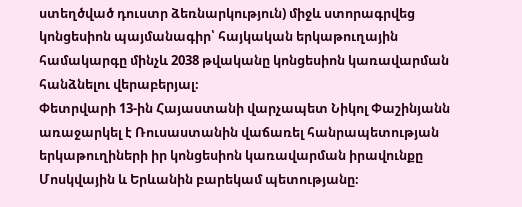ստեղծված դուստր ձեռնարկություն) միջև ստորագրվեց կոնցեսիոն պայմանագիր՝ հայկական երկաթուղային համակարգը մինչև 2038 թվականը կոնցեսիոն կառավարման հանձնելու վերաբերյալ։
Փետրվարի 13-ին Հայաստանի վարչապետ Նիկոլ Փաշինյանն առաջարկել է Ռուսաստանին վաճառել հանրապետության երկաթուղիների իր կոնցեսիոն կառավարման իրավունքը Մոսկվային և Երևանին բարեկամ պետությանը։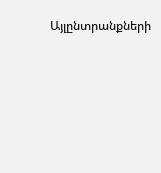Այլընտրանքների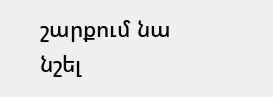շարքում նա նշել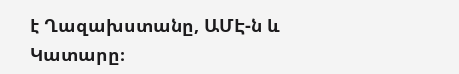է Ղազախստանը, ԱՄԷ-ն և Կատարը։